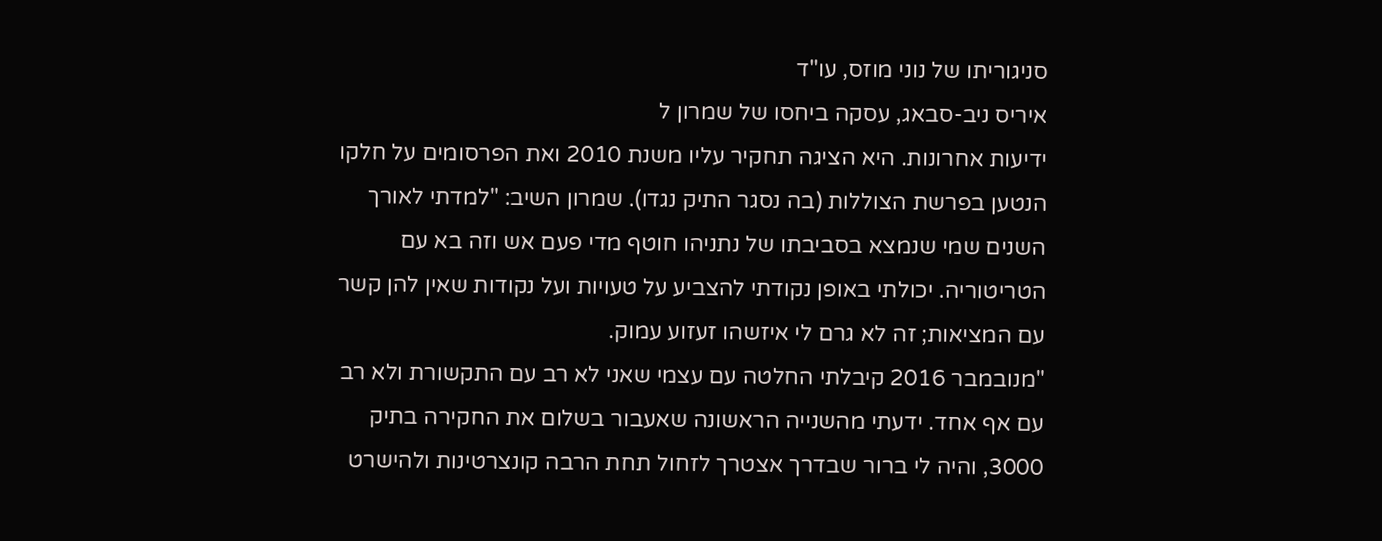סניגוריתו של נוני מוזס, עו"ד
איריס ניב-סבאג, עסקה ביחסו של שמרון ל
ידיעות אחרונות. היא הציגה תחקיר עליו משנת 2010 ואת הפרסומים על חלקו הנטען בפרשת הצוללות (בה נסגר התיק נגדו). שמרון השיב: "למדתי לאורך השנים שמי שנמצא בסביבתו של נתניהו חוטף מדי פעם אש וזה בא עם הטריטוריה. יכולתי באופן נקודתי להצביע על טעויות ועל נקודות שאין להן קשר עם המציאות; זה לא גרם לי איזשהו זעזוע עמוק.
"מנובמבר 2016 קיבלתי החלטה עם עצמי שאני לא רב עם התקשורת ולא רב עם אף אחד. ידעתי מהשנייה הראשונה שאעבור בשלום את החקירה בתיק 3000, והיה לי ברור שבדרך אצטרך לזחול תחת הרבה קונצרטינות ולהישרט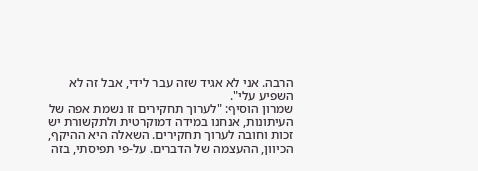הרבה. אני לא אגיד שזה עבר לידי, אבל זה לא השפיע עלי".
שמרון הוסיף: "לערוך תחקירים זו נשמת אפה של העיתונות, אנחנו במידה דמוקרטית ולתקשורת יש זכות וחובה לערוך תחקירים. השאלה היא ההיקף, הכיוון, ההעצמה של הדברים. על-פי תפיסתי, בזה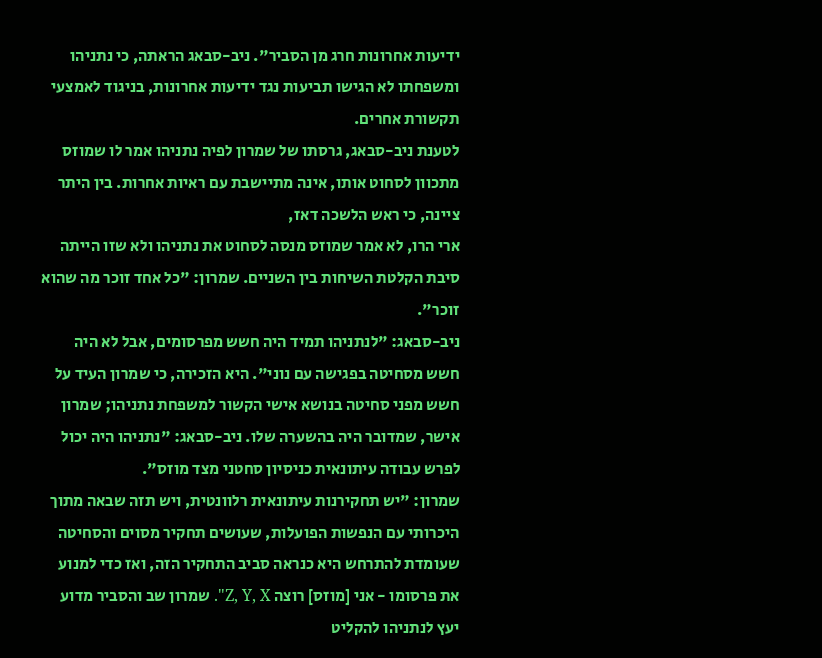ידיעות אחרונות חרג מן הסביר". ניב-סבאג הראתה, כי נתניהו ומשפחתו לא הגישו תביעות נגד ידיעות אחרונות, בניגוד לאמצעי תקשורת אחרים.
לטענת ניב-סבאג, גרסתו של שמרון לפיה נתניהו אמר לו שמוזס מתכוון לסחוט אותו, אינה מתיישבת עם ראיות אחרות. בין היתר ציינה, כי ראש הלשכה דאז,
ארי הרו, לא אמר שמוזס מנסה לסחוט את נתניהו ולא שזו הייתה סיבת הקלטת השיחות בין השניים. שמרון: "כל אחד זוכר מה שהוא זוכר".
ניב-סבאג: "לנתניהו תמיד היה חשש מפרסומים, אבל לא היה חשש מסחיטה בפגישה עם נוני". היא הזכירה, כי שמרון העיד על חשש מפני סחיטה בנושא אישי הקשור למשפחת נתניהו; שמרון אישר, שמדובר היה בהשערה שלו. ניב-סבאג: "נתניהו היה יכול לפרש עבודה עיתונאית כניסיון סחטני מצד מוזס".
שמרון: "יש תחקירנות עיתונאית רלוונטית, ויש תזה שבאה מתוך היכרותי עם הנפשות הפועלות, שעושים תחקיר מסוים והסחיטה שעומדת להתרחש היא כנראה סביב התחקיר הזה, ואז כדי למנוע את פרסומו - אני [מוזס] רוצה Z, Y, X". שמרון שב והסביר מדוע יעץ לנתניהו להקליט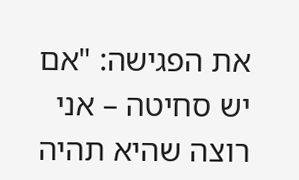את הפגישה: "אם יש סחיטה – אני רוצה שהיא תהיה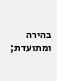בהירה ומתועדת;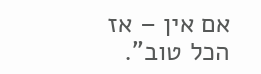אם אין – אז הכל טוב".